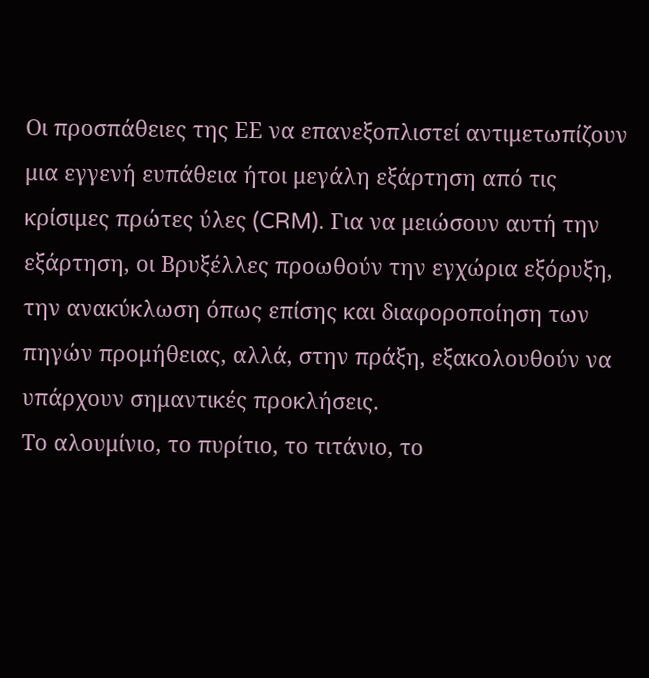Οι προσπάθειες της ΕΕ να επανεξοπλιστεί αντιμετωπίζουν μια εγγενή ευπάθεια ήτοι μεγάλη εξάρτηση από τις κρίσιμες πρώτες ύλες (CRM). Για να μειώσουν αυτή την εξάρτηση, οι Βρυξέλλες προωθούν την εγχώρια εξόρυξη, την ανακύκλωση όπως επίσης και διαφοροποίηση των πηγών προμήθειας, αλλά, στην πράξη, εξακολουθούν να υπάρχουν σημαντικές προκλήσεις.
Το αλουμίνιο, το πυρίτιο, το τιτάνιο, το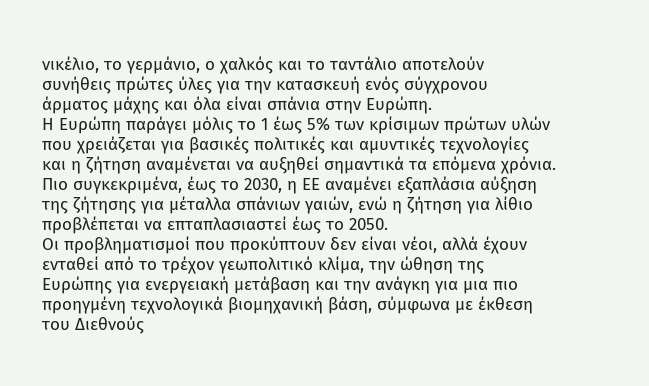νικέλιο, το γερμάνιο, ο χαλκός και το ταντάλιο αποτελούν συνήθεις πρώτες ύλες για την κατασκευή ενός σύγχρονου άρματος μάχης και όλα είναι σπάνια στην Ευρώπη.
Η Ευρώπη παράγει μόλις το 1 έως 5% των κρίσιμων πρώτων υλών που χρειάζεται για βασικές πολιτικές και αμυντικές τεχνολογίες και η ζήτηση αναμένεται να αυξηθεί σημαντικά τα επόμενα χρόνια. Πιο συγκεκριμένα, έως το 2030, η ΕΕ αναμένει εξαπλάσια αύξηση της ζήτησης για μέταλλα σπάνιων γαιών, ενώ η ζήτηση για λίθιο προβλέπεται να επταπλασιαστεί έως το 2050.
Οι προβληματισμοί που προκύπτουν δεν είναι νέοι, αλλά έχουν ενταθεί από το τρέχον γεωπολιτικό κλίμα, την ώθηση της Ευρώπης για ενεργειακή μετάβαση και την ανάγκη για μια πιο προηγμένη τεχνολογικά βιομηχανική βάση, σύμφωνα με έκθεση του Διεθνούς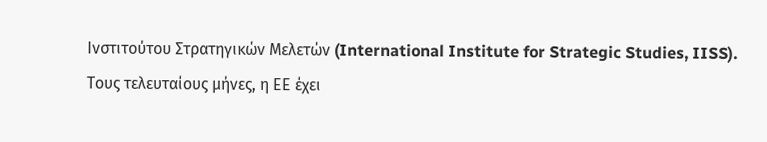Ινστιτούτου Στρατηγικών Μελετών (International Institute for Strategic Studies, IISS).
Τους τελευταίους μήνες, η ΕΕ έχει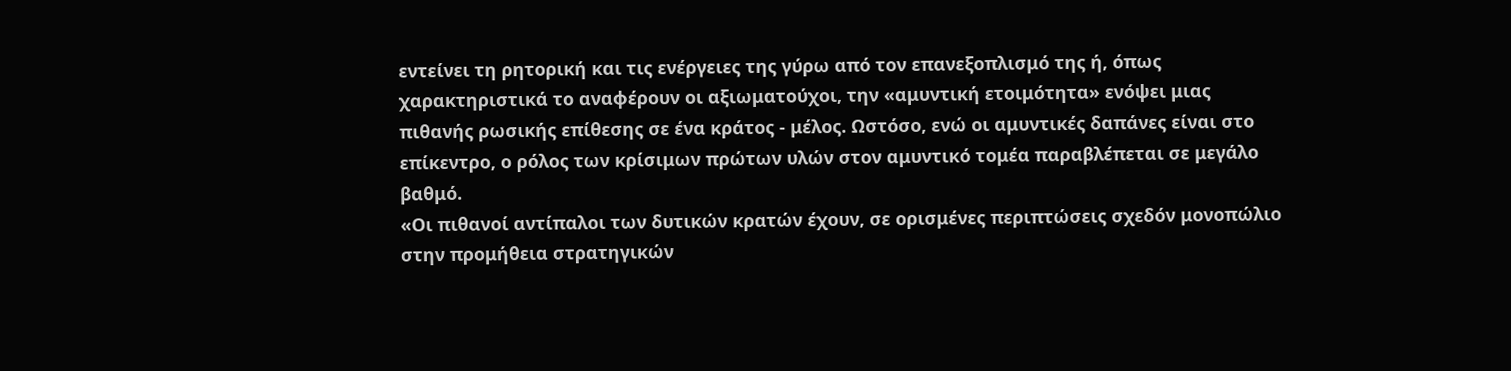εντείνει τη ρητορική και τις ενέργειες της γύρω από τον επανεξοπλισμό της ή, όπως χαρακτηριστικά το αναφέρουν οι αξιωματούχοι, την «αμυντική ετοιμότητα» ενόψει μιας πιθανής ρωσικής επίθεσης σε ένα κράτος - μέλος. Ωστόσο, ενώ οι αμυντικές δαπάνες είναι στο επίκεντρο, ο ρόλος των κρίσιμων πρώτων υλών στον αμυντικό τομέα παραβλέπεται σε μεγάλο βαθμό.
«Οι πιθανοί αντίπαλοι των δυτικών κρατών έχουν, σε ορισμένες περιπτώσεις σχεδόν μονοπώλιο στην προμήθεια στρατηγικών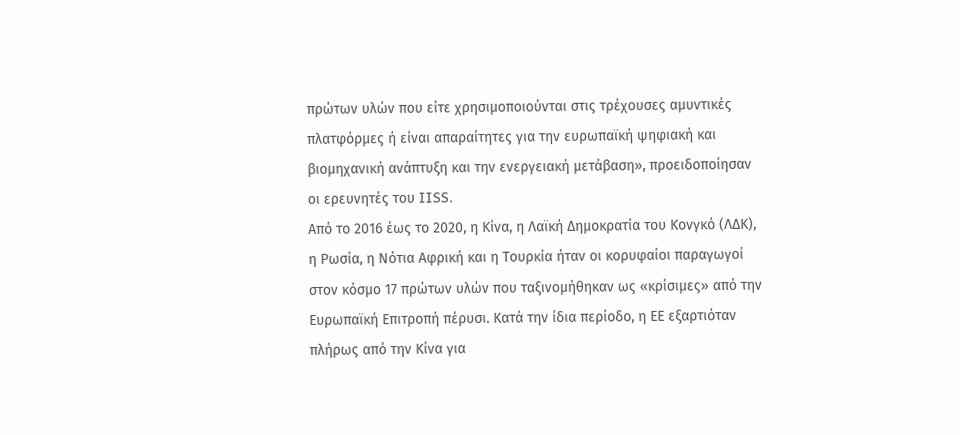πρώτων υλών που είτε χρησιμοποιούνται στις τρέχουσες αμυντικές πλατφόρμες ή είναι απαραίτητες για την ευρωπαϊκή ψηφιακή και βιομηχανική ανάπτυξη και την ενεργειακή μετάβαση», προειδοποίησαν οι ερευνητές του IISS.
Από το 2016 έως το 2020, η Κίνα, η Λαϊκή Δημοκρατία του Κονγκό (ΛΔΚ), η Ρωσία, η Νότια Αφρική και η Τουρκία ήταν οι κορυφαίοι παραγωγοί στον κόσμο 17 πρώτων υλών που ταξινομήθηκαν ως «κρίσιμες» από την Ευρωπαϊκή Επιτροπή πέρυσι. Κατά την ίδια περίοδο, η ΕΕ εξαρτιόταν πλήρως από την Κίνα για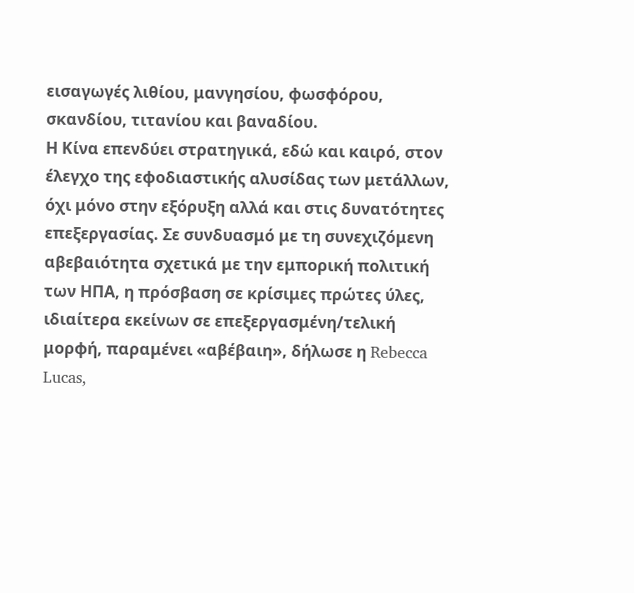εισαγωγές λιθίου, μανγησίου, φωσφόρου, σκανδίου, τιτανίου και βαναδίου.
Η Κίνα επενδύει στρατηγικά, εδώ και καιρό, στον έλεγχο της εφοδιαστικής αλυσίδας των μετάλλων, όχι μόνο στην εξόρυξη αλλά και στις δυνατότητες επεξεργασίας. Σε συνδυασμό με τη συνεχιζόμενη αβεβαιότητα σχετικά με την εμπορική πολιτική των ΗΠΑ, η πρόσβαση σε κρίσιμες πρώτες ύλες, ιδιαίτερα εκείνων σε επεξεργασμένη/τελική μορφή, παραμένει «αβέβαιη», δήλωσε η Rebecca Lucas,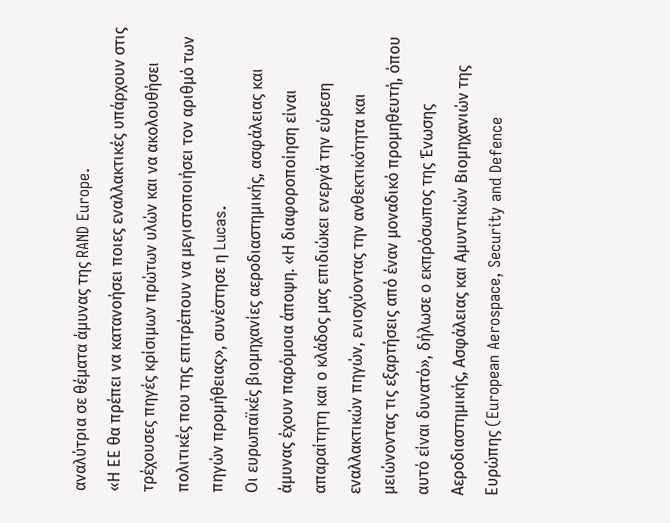αναλύτρια σε θέματα άμυνας της RAND Europe.
«Η ΕΕ θα πρέπει να κατανοήσει ποιες εναλλακτικές υπάρχουν στις τρέχουσες πηγές κρίσιμων πρώτων υλών και να ακολουθήσει πολιτικές που της επιτρέπουν να μεγιστοποιήσει τον αριθμό των πηγών προμήθειας», συνέστησε η Lucas.
Οι ευρωπαϊκές βιομηχανίες αεροδιαστημικής, ασφάλειας και άμυνας έχουν παρόμοια άποψη. «Η διαφοροποίηση είναι απαραίτητη και ο κλάδος μας επιδιώκει ενεργά την εύρεση εναλλακτικών πηγών, ενισχύοντας την ανθεκτικότητα και μειώνοντας τις εξαρτήσεις από έναν μοναδικό προμηθευτή, όπου αυτό είναι δυνατό», δήλωσε ο εκπρόσωπος της Ένωσης Αεροδιαστημικής, Ασφάλειας και Αμυντικών Βιομηχανιών της Ευρώπης (European Aerospace, Security and Defence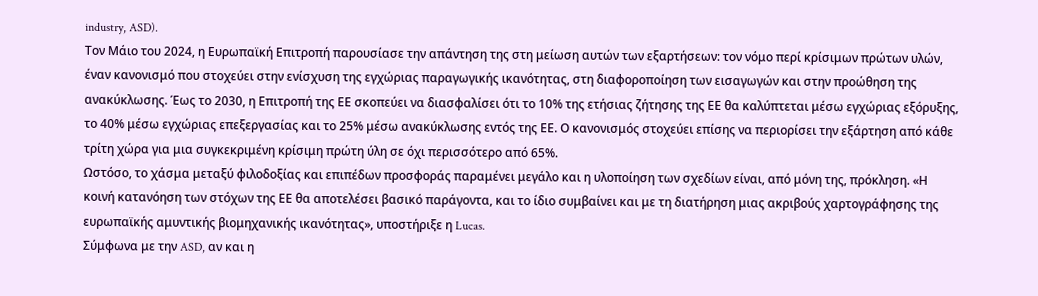industry, ASD).
Τον Μάιο του 2024, η Ευρωπαϊκή Επιτροπή παρουσίασε την απάντηση της στη μείωση αυτών των εξαρτήσεων: τον νόμο περί κρίσιμων πρώτων υλών, έναν κανονισμό που στοχεύει στην ενίσχυση της εγχώριας παραγωγικής ικανότητας, στη διαφοροποίηση των εισαγωγών και στην προώθηση της ανακύκλωσης. Έως το 2030, η Επιτροπή της ΕΕ σκοπεύει να διασφαλίσει ότι το 10% της ετήσιας ζήτησης της ΕΕ θα καλύπτεται μέσω εγχώριας εξόρυξης, το 40% μέσω εγχώριας επεξεργασίας και το 25% μέσω ανακύκλωσης εντός της ΕΕ. Ο κανονισμός στοχεύει επίσης να περιορίσει την εξάρτηση από κάθε τρίτη χώρα για μια συγκεκριμένη κρίσιμη πρώτη ύλη σε όχι περισσότερο από 65%.
Ωστόσο, το χάσμα μεταξύ φιλοδοξίας και επιπέδων προσφοράς παραμένει μεγάλο και η υλοποίηση των σχεδίων είναι, από μόνη της, πρόκληση. «Η κοινή κατανόηση των στόχων της ΕΕ θα αποτελέσει βασικό παράγοντα, και το ίδιο συμβαίνει και με τη διατήρηση μιας ακριβούς χαρτογράφησης της ευρωπαϊκής αμυντικής βιομηχανικής ικανότητας», υποστήριξε η Lucas.
Σύμφωνα με την ASD, αν και η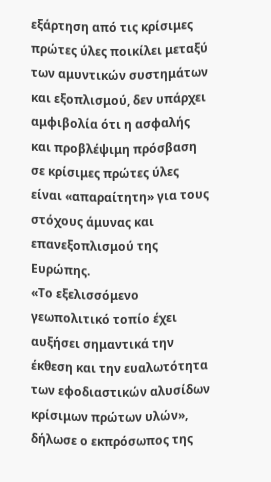εξάρτηση από τις κρίσιμες πρώτες ύλες ποικίλει μεταξύ των αμυντικών συστημάτων και εξοπλισμού, δεν υπάρχει αμφιβολία ότι η ασφαλής και προβλέψιμη πρόσβαση σε κρίσιμες πρώτες ύλες είναι «απαραίτητη» για τους στόχους άμυνας και επανεξοπλισμού της Ευρώπης.
«Το εξελισσόμενο γεωπολιτικό τοπίο έχει αυξήσει σημαντικά την έκθεση και την ευαλωτότητα των εφοδιαστικών αλυσίδων κρίσιμων πρώτων υλών», δήλωσε ο εκπρόσωπος της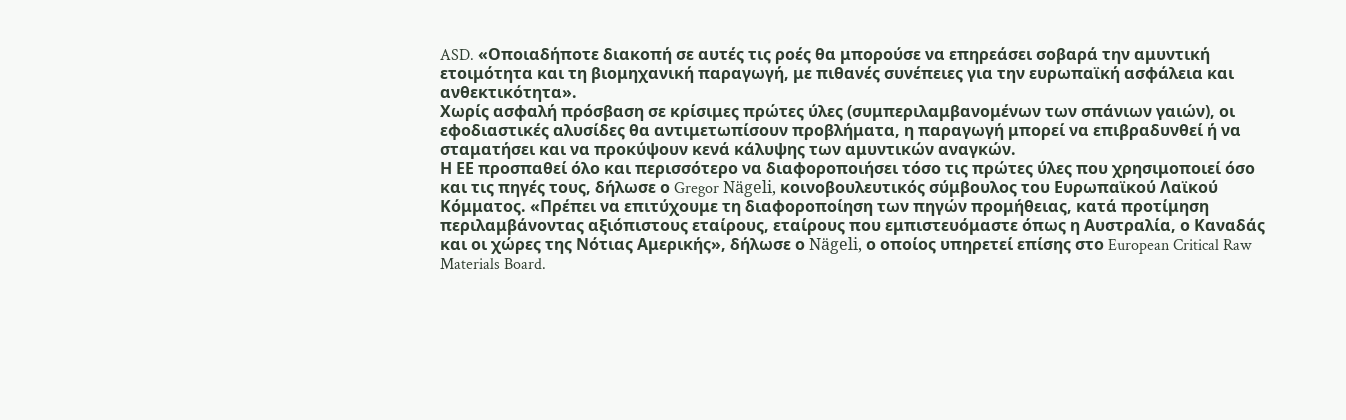ASD. «Οποιαδήποτε διακοπή σε αυτές τις ροές θα μπορούσε να επηρεάσει σοβαρά την αμυντική ετοιμότητα και τη βιομηχανική παραγωγή, με πιθανές συνέπειες για την ευρωπαϊκή ασφάλεια και ανθεκτικότητα».
Χωρίς ασφαλή πρόσβαση σε κρίσιμες πρώτες ύλες (συμπεριλαμβανομένων των σπάνιων γαιών), οι εφοδιαστικές αλυσίδες θα αντιμετωπίσουν προβλήματα, η παραγωγή μπορεί να επιβραδυνθεί ή να σταματήσει και να προκύψουν κενά κάλυψης των αμυντικών αναγκών.
Η ΕΕ προσπαθεί όλο και περισσότερο να διαφοροποιήσει τόσο τις πρώτες ύλες που χρησιμοποιεί όσο και τις πηγές τους, δήλωσε ο Gregor Nägeli, κοινοβουλευτικός σύμβουλος του Ευρωπαϊκού Λαϊκού Κόμματος. «Πρέπει να επιτύχουμε τη διαφοροποίηση των πηγών προμήθειας, κατά προτίμηση περιλαμβάνοντας αξιόπιστους εταίρους, εταίρους που εμπιστευόμαστε όπως η Αυστραλία, ο Καναδάς και οι χώρες της Νότιας Αμερικής», δήλωσε ο Nägeli, ο οποίος υπηρετεί επίσης στο European Critical Raw Materials Board.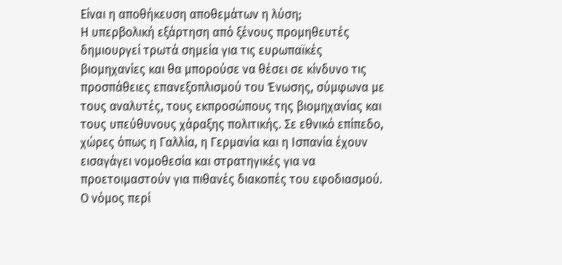Είναι η αποθήκευση αποθεμάτων η λύση;
Η υπερβολική εξάρτηση από ξένους προμηθευτές δημιουργεί τρωτά σημεία για τις ευρωπαϊκές βιομηχανίες και θα μπορούσε να θέσει σε κίνδυνο τις προσπάθειες επανεξοπλισμού του Ένωσης, σύμφωνα με τους αναλυτές, τους εκπροσώπους της βιομηχανίας και τους υπεύθυνους χάραξης πολιτικής. Σε εθνικό επίπεδο, χώρες όπως η Γαλλία, η Γερμανία και η Ισπανία έχουν εισαγάγει νομοθεσία και στρατηγικές για να προετοιμαστούν για πιθανές διακοπές του εφοδιασμού.
Ο νόμος περί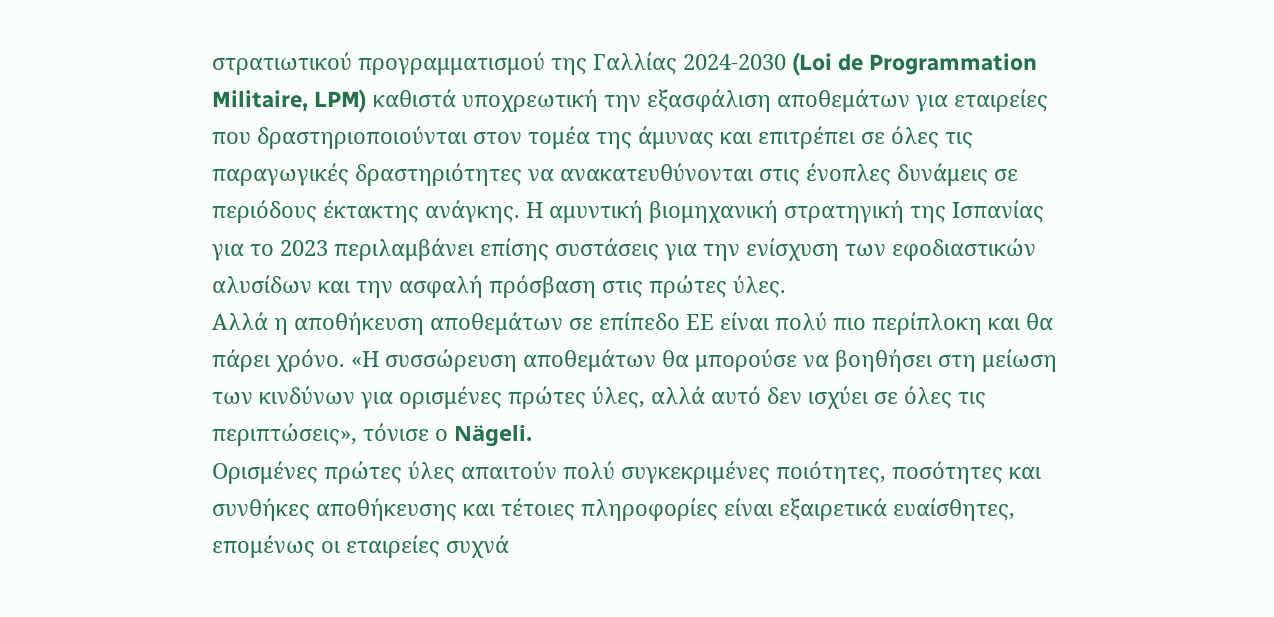στρατιωτικού προγραμματισμού της Γαλλίας 2024-2030 (Loi de Programmation Militaire, LPM) καθιστά υποχρεωτική την εξασφάλιση αποθεμάτων για εταιρείες που δραστηριοποιούνται στον τομέα της άμυνας και επιτρέπει σε όλες τις παραγωγικές δραστηριότητες να ανακατευθύνονται στις ένοπλες δυνάμεις σε περιόδους έκτακτης ανάγκης. Η αμυντική βιομηχανική στρατηγική της Ισπανίας για το 2023 περιλαμβάνει επίσης συστάσεις για την ενίσχυση των εφοδιαστικών αλυσίδων και την ασφαλή πρόσβαση στις πρώτες ύλες.
Αλλά η αποθήκευση αποθεμάτων σε επίπεδο ΕΕ είναι πολύ πιο περίπλοκη και θα πάρει χρόνο. «Η συσσώρευση αποθεμάτων θα μπορούσε να βοηθήσει στη μείωση των κινδύνων για ορισμένες πρώτες ύλες, αλλά αυτό δεν ισχύει σε όλες τις περιπτώσεις», τόνισε ο Nägeli.
Ορισμένες πρώτες ύλες απαιτούν πολύ συγκεκριμένες ποιότητες, ποσότητες και συνθήκες αποθήκευσης και τέτοιες πληροφορίες είναι εξαιρετικά ευαίσθητες, επομένως οι εταιρείες συχνά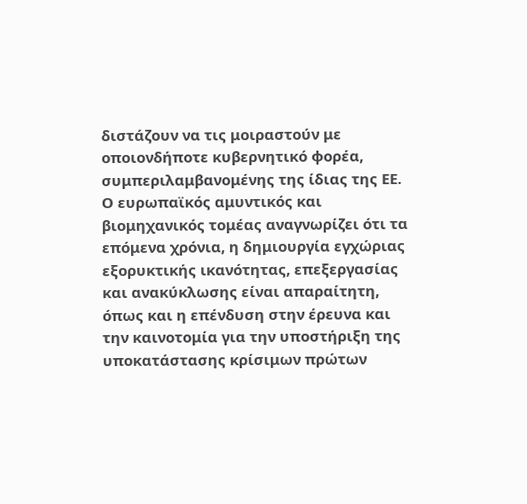διστάζουν να τις μοιραστούν με οποιονδήποτε κυβερνητικό φορέα, συμπεριλαμβανομένης της ίδιας της ΕΕ.
Ο ευρωπαϊκός αμυντικός και βιομηχανικός τομέας αναγνωρίζει ότι τα επόμενα χρόνια, η δημιουργία εγχώριας εξορυκτικής ικανότητας, επεξεργασίας και ανακύκλωσης είναι απαραίτητη, όπως και η επένδυση στην έρευνα και την καινοτομία για την υποστήριξη της υποκατάστασης κρίσιμων πρώτων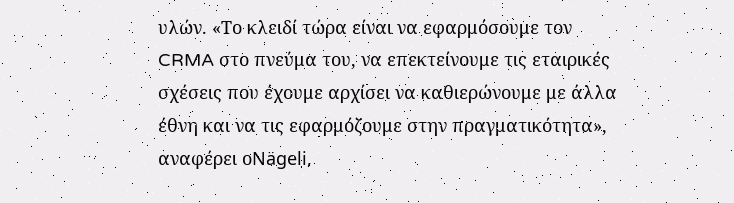υλών. «Το κλειδί τώρα είναι να εφαρμόσουμε τον CRMA στο πνεύμα του, να επεκτείνουμε τις εταιρικές σχέσεις που έχουμε αρχίσει να καθιερώνουμε με άλλα έθνη και να τις εφαρμόζουμε στην πραγματικότητα», αναφέρει οNägeli,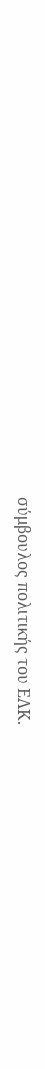σύμβουλος πολιτικής του ΕΛΚ.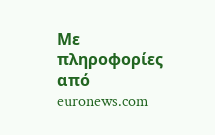Με πληροφορίες από euronews.com